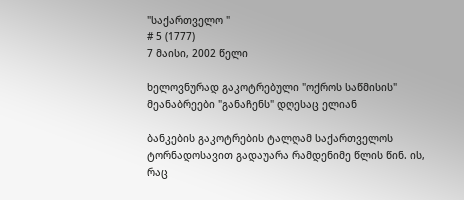"საქართველო "
# 5 (1777)
7 მაისი, 2002 წელი

ხელოვნურად გაკოტრებული "ოქროს საწმისის" მეანაბრეები "განაჩენს" დღესაც ელიან

ბანკების გაკოტრების ტალღამ საქართველოს ტორნადოსავით გადაუარა რამდენიმე წლის წინ. ის, რაც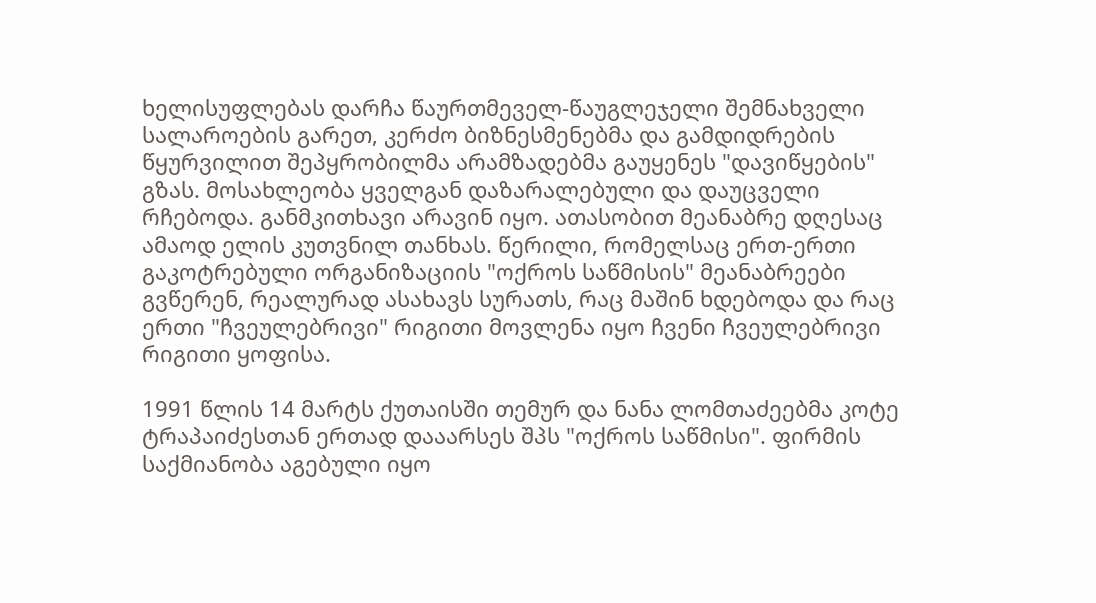ხელისუფლებას დარჩა წაურთმეველ-წაუგლეჯელი შემნახველი სალაროების გარეთ, კერძო ბიზნესმენებმა და გამდიდრების წყურვილით შეპყრობილმა არამზადებმა გაუყენეს "დავიწყების" გზას. მოსახლეობა ყველგან დაზარალებული და დაუცველი რჩებოდა. განმკითხავი არავინ იყო. ათასობით მეანაბრე დღესაც ამაოდ ელის კუთვნილ თანხას. წერილი, რომელსაც ერთ-ერთი გაკოტრებული ორგანიზაციის "ოქროს საწმისის" მეანაბრეები გვწერენ, რეალურად ასახავს სურათს, რაც მაშინ ხდებოდა და რაც ერთი "ჩვეულებრივი" რიგითი მოვლენა იყო ჩვენი ჩვეულებრივი რიგითი ყოფისა.

1991 წლის 14 მარტს ქუთაისში თემურ და ნანა ლომთაძეებმა კოტე ტრაპაიძესთან ერთად დააარსეს შპს "ოქროს საწმისი". ფირმის საქმიანობა აგებული იყო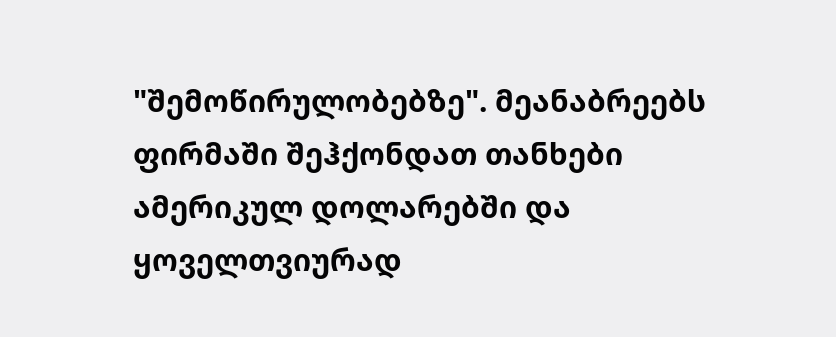"შემოწირულობებზე". მეანაბრეებს ფირმაში შეჰქონდათ თანხები ამერიკულ დოლარებში და ყოველთვიურად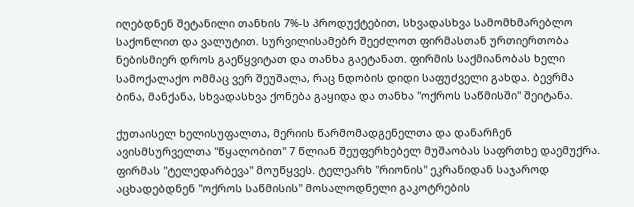იღებდნენ შეტანილი თანხის 7%-ს პროდუქტებით, სხვადასხვა სამომხმარებლო საქონლით და ვალუტით. სურვილისამებრ შეეძლოთ ფირმასთან ურთიერთობა ნებისმიერ დროს გაეწყვიტათ და თანხა გაეტანათ. ფირმის საქმიანობას ხელი სამოქალაქო ომმაც ვერ შეუშალა, რაც ნდობის დიდი საფუძველი გახდა. ბევრმა ბინა, მანქანა, სხვადასხვა ქონება გაყიდა და თანხა "ოქროს საწმისში" შეიტანა.

ქუთაისელ ხელისუფალთა, მერიის წარმომადგენელთა და დანარჩენ ავისმსურველთა "წყალობით" 7 წლიან შეუფერხებელ მუშაობას საფრთხე დაემუქრა. ფირმას "ტელედარბევა" მოუწყვეს. ტელეარხ "რიონის" ეკრანიდან საჯაროდ აცხადებდნენ "ოქროს საწმისის" მოსალოდნელი გაკოტრების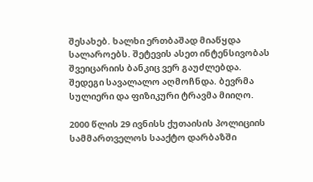შესახებ. ხალხი ერთბაშად მიაწყდა სალაროებს. შეტევის ასეთ ინტენსივობას შვეიცარიის ბანკიც ვერ გაუძლებდა. შედეგი სავალალო აღმოჩნდა. ბევრმა სულიერი და ფიზიკური ტრავმა მიიღო.

2000 წლის 29 ივნისს ქუთაისის პოლიციის სამმართველოს სააქტო დარბაზში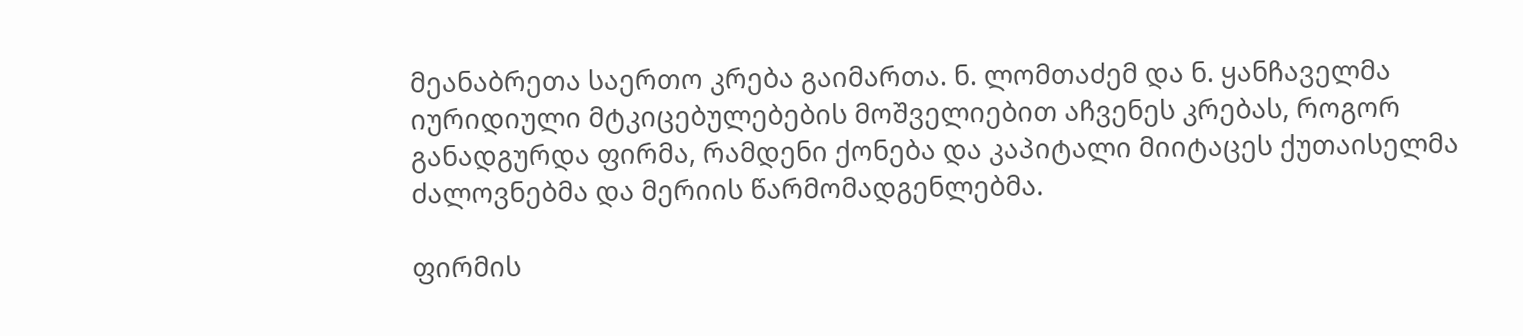მეანაბრეთა საერთო კრება გაიმართა. ნ. ლომთაძემ და ნ. ყანჩაველმა იურიდიული მტკიცებულებების მოშველიებით აჩვენეს კრებას, როგორ განადგურდა ფირმა, რამდენი ქონება და კაპიტალი მიიტაცეს ქუთაისელმა ძალოვნებმა და მერიის წარმომადგენლებმა.

ფირმის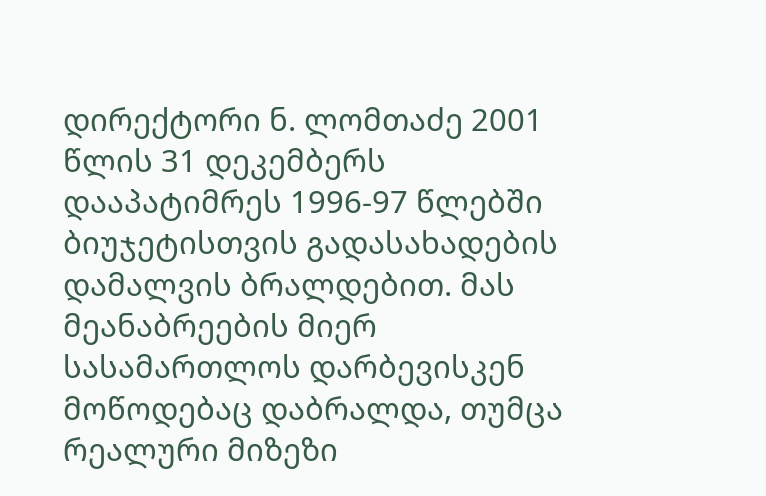დირექტორი ნ. ლომთაძე 2001 წლის 31 დეკემბერს დააპატიმრეს 1996-97 წლებში ბიუჯეტისთვის გადასახადების დამალვის ბრალდებით. მას მეანაბრეების მიერ სასამართლოს დარბევისკენ მოწოდებაც დაბრალდა, თუმცა რეალური მიზეზი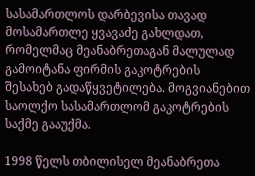სასამართლოს დარბევისა თავად მოსამართლე ყვავაძე გახლდათ, რომელმაც მეანაბრეთაგან მალულად გამოიტანა ფირმის გაკოტრების შესახებ გადაწყვეტილება. მოგვიანებით საოლქო სასამართლომ გაკოტრების საქმე გააუქმა.

1998 წელს თბილისელ მეანაბრეთა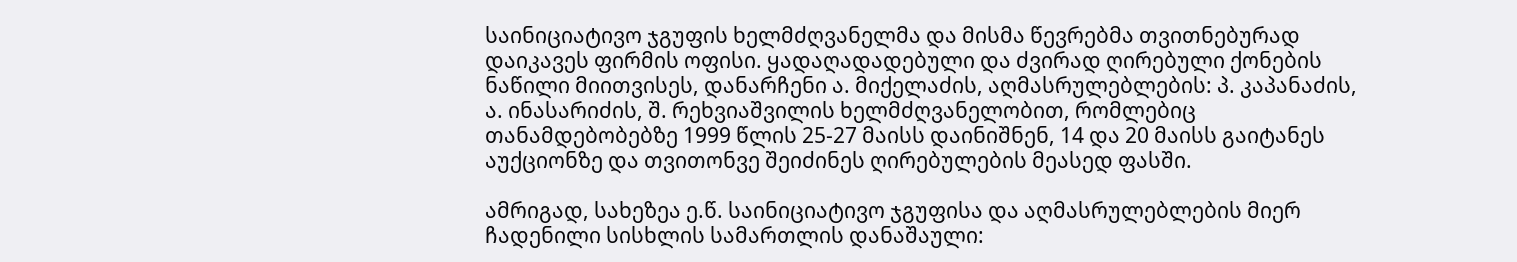საინიციატივო ჯგუფის ხელმძღვანელმა და მისმა წევრებმა თვითნებურად დაიკავეს ფირმის ოფისი. ყადაღადადებული და ძვირად ღირებული ქონების ნაწილი მიითვისეს, დანარჩენი ა. მიქელაძის, აღმასრულებლების: პ. კაპანაძის, ა. ინასარიძის, შ. რეხვიაშვილის ხელმძღვანელობით, რომლებიც თანამდებობებზე 1999 წლის 25-27 მაისს დაინიშნენ, 14 და 20 მაისს გაიტანეს აუქციონზე და თვითონვე შეიძინეს ღირებულების მეასედ ფასში.

ამრიგად, სახეზეა ე.წ. საინიციატივო ჯგუფისა და აღმასრულებლების მიერ ჩადენილი სისხლის სამართლის დანაშაული: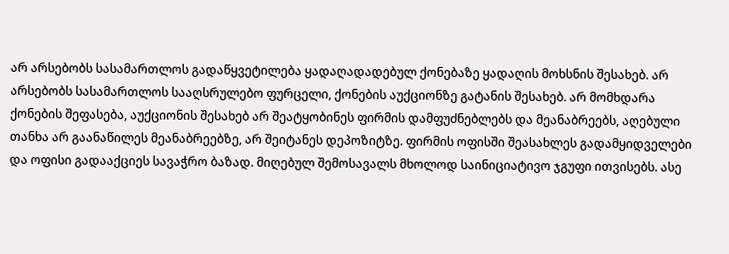არ არსებობს სასამართლოს გადაწყვეტილება ყადაღადადებულ ქონებაზე ყადაღის მოხსნის შესახებ. არ არსებობს სასამართლოს სააღსრულებო ფურცელი, ქონების აუქციონზე გატანის შესახებ. არ მომხდარა ქონების შეფასება, აუქციონის შესახებ არ შეატყობინეს ფირმის დამფუძნებლებს და მეანაბრეებს, აღებული თანხა არ გაანაწილეს მეანაბრეებზე, არ შეიტანეს დეპოზიტზე. ფირმის ოფისში შეასახლეს გადამყიდველები და ოფისი გადააქციეს სავაჭრო ბაზად. მიღებულ შემოსავალს მხოლოდ საინიციატივო ჯგუფი ითვისებს. ასე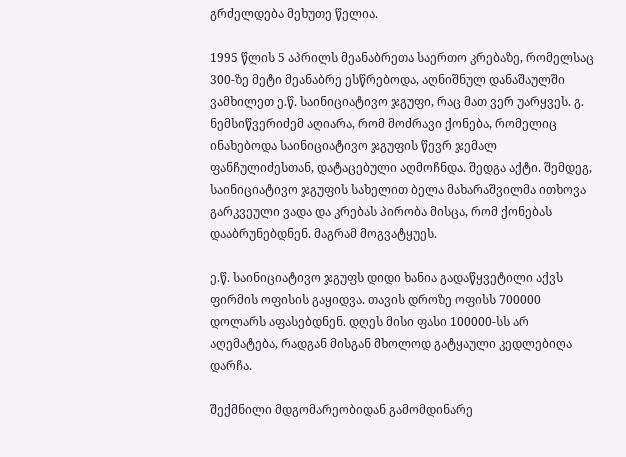გრძელდება მეხუთე წელია.

1995 წლის 5 აპრილს მეანაბრეთა საერთო კრებაზე, რომელსაც 300-ზე მეტი მეანაბრე ესწრებოდა, აღნიშნულ დანაშაულში ვამხილეთ ე.წ. საინიციატივო ჯგუფი, რაც მათ ვერ უარყვეს. გ. ნემსიწვერიძემ აღიარა, რომ მოძრავი ქონება, რომელიც ინახებოდა საინიციატივო ჯგუფის წევრ ჯემალ ფანჩულიძესთან, დატაცებული აღმოჩნდა. შედგა აქტი. შემდეგ, საინიციატივო ჯგუფის სახელით ბელა მახარაშვილმა ითხოვა გარკვეული ვადა და კრებას პირობა მისცა, რომ ქონებას დააბრუნებდნენ. მაგრამ მოგვატყუეს.

ე.წ. საინიციატივო ჯგუფს დიდი ხანია გადაწყვეტილი აქვს ფირმის ოფისის გაყიდვა. თავის დროზე ოფისს 700000 დოლარს აფასებდნენ. დღეს მისი ფასი 100000-სს არ აღემატება, რადგან მისგან მხოლოდ გატყაული კედლებიღა დარჩა.

შექმნილი მდგომარეობიდან გამომდინარე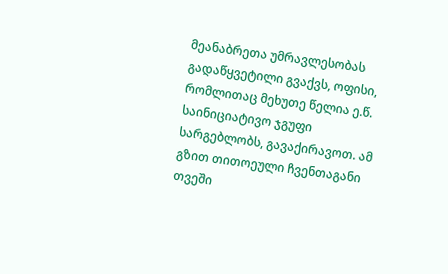მეანაბრეთა უმრავლესობას გადაწყვეტილი გვაქვს, ოფისი, რომლითაც მეხუთე წელია ე.წ. საინიციატივო ჯგუფი სარგებლობს, გავაქირავოთ. ამ გზით თითოეული ჩვენთაგანი თვეში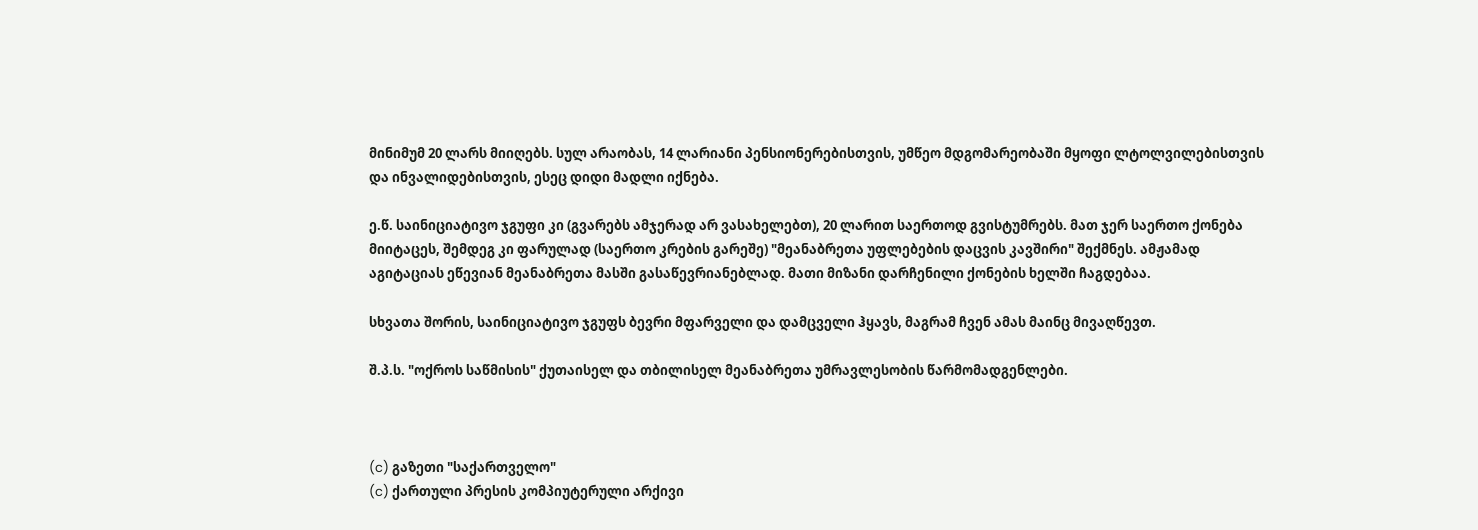მინიმუმ 20 ლარს მიიღებს. სულ არაობას, 14 ლარიანი პენსიონერებისთვის, უმწეო მდგომარეობაში მყოფი ლტოლვილებისთვის და ინვალიდებისთვის, ესეც დიდი მადლი იქნება.

ე.წ. საინიციატივო ჯგუფი კი (გვარებს ამჯერად არ ვასახელებთ), 20 ლარით საერთოდ გვისტუმრებს. მათ ჯერ საერთო ქონება მიიტაცეს, შემდეგ კი ფარულად (საერთო კრების გარეშე) "მეანაბრეთა უფლებების დაცვის კავშირი" შექმნეს. ამჟამად აგიტაციას ეწევიან მეანაბრეთა მასში გასაწევრიანებლად. მათი მიზანი დარჩენილი ქონების ხელში ჩაგდებაა.

სხვათა შორის, საინიციატივო ჯგუფს ბევრი მფარველი და დამცველი ჰყავს, მაგრამ ჩვენ ამას მაინც მივაღწევთ.

შ.პ.ს. "ოქროს საწმისის" ქუთაისელ და თბილისელ მეანაბრეთა უმრავლესობის წარმომადგენლები.



(c) გაზეთი "საქართველო"
(c) ქართული პრესის კომპიუტერული არქივი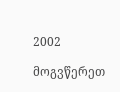2002

მოგვწერეთ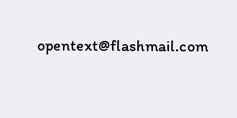opentext@flashmail.com